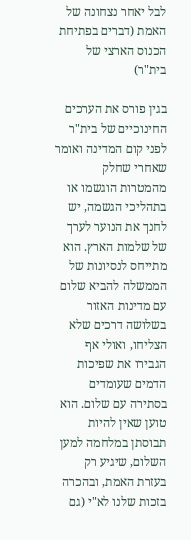לבל יאחר נצחונה של האמת (דברים בפתיחת הכנוס הארצי של בית"ר)

בגין פורס את הערכים החינוכיים של בית"ר לפני קום המדינה ואומר שאחרי שחלק מהמטרות הוגשמו או בתהליכי הגשמה, יש לחנך את הנוער לערך של שלמות הארץ. הוא מתייחס לנסיונות של הממשלה להביא שלום עם מדינות האזור בשלושה דרכים שלא הצליחו, ואולי אף הגבירו את שפיכות הדמים שעומדים בסתירה עם שלום. הוא טוען שאין להיות תבוסתן במלחמה למען השלום, שיגיע רק בעזרת האמת, ובהכרה בזכות שלנו לא"י (גם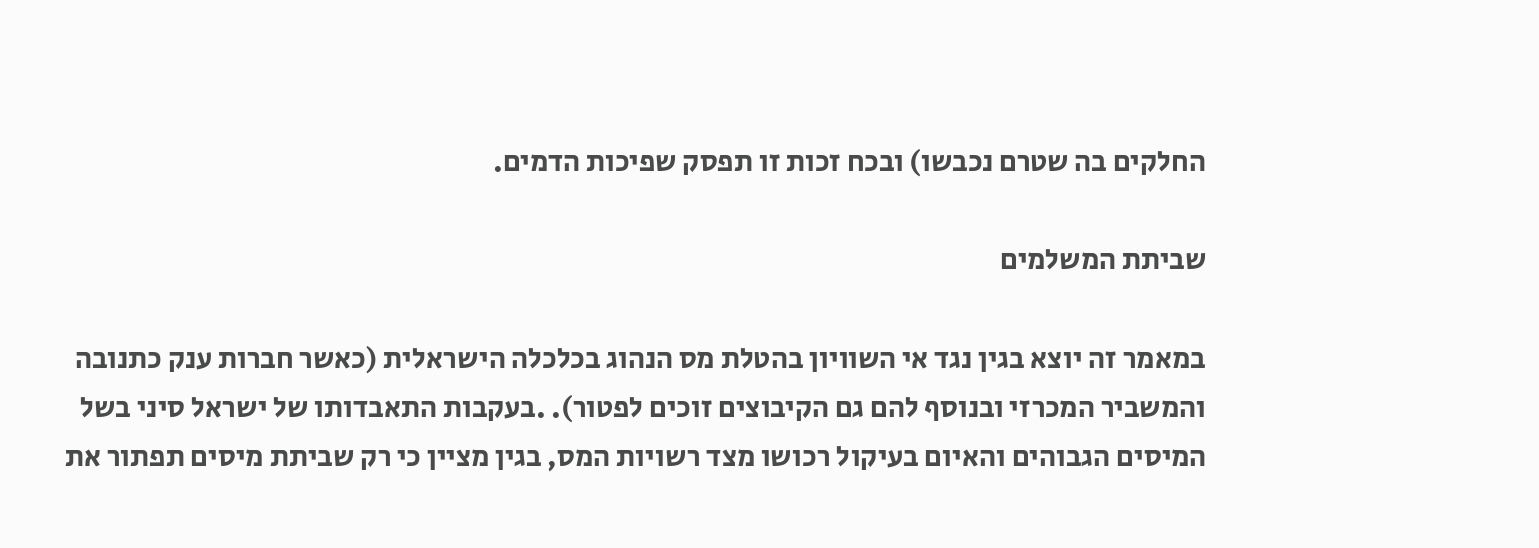החלקים בה שטרם נכבשו) ובכח זכות זו תפסק שפיכות הדמים.

שביתת המשלמים

במאמר זה יוצא בגין נגד אי השוויון בהטלת מס הנהוג בכלכלה הישראלית (כאשר חברות ענק כתנובה והמשביר המכרזי ובנוסף להם גם הקיבוצים זוכים לפטור). .בעקבות התאבדותו של ישראל סיני בשל המיסים הגבוהים והאיום בעיקול רכושו מצד רשויות המס, בגין מציין כי רק שביתת מיסים תפתור את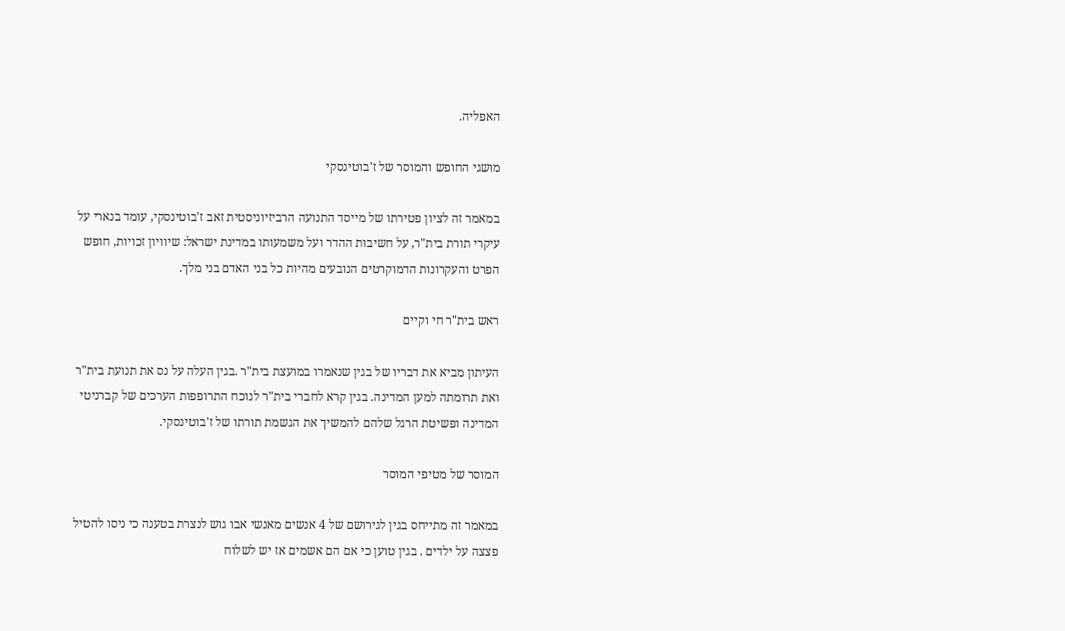האפליה.

מושגי החופש והמוסר של ז'בוטינסקי

במאמר זה לציון פטירתו של מייסד התנועה הרביזיוניסטית זאב ז'בוטינסקי, עומד בנארי על עיקרי תורת בית"ר, על חשיבות ההדר ועל משמעותו במדינת ישראל: שיוויון זכויות, חופש הפרט והעקרונות הדמוקרטים הנובעים מהיות כל בני האדם בני מלך.

ראש בית"ר חי וקיים

העיתון מביא את דבריו של בגין שנאמרו במועצת בית"ר .בגין העלה על נס את תנועת בית"ר ואת תרומתה למען המדינה. בגין קרא לחברי בית"ר לנוכח התרופפות הערכים של קברניטי המדינה ופשיטת הרגל שלהם להמשיך את הגשמת תורתו של ז'בוטינסקי.

המוסר של מטיפי המוסר

במאמר זה מתייחס בגין לגירושם של 4 אנשים מאנשי אבו גוש לנצרת בטענה כי ניסו להטיל פצצה על ילדים . בגין טוען כי אם הם אשמים אז יש לשלוח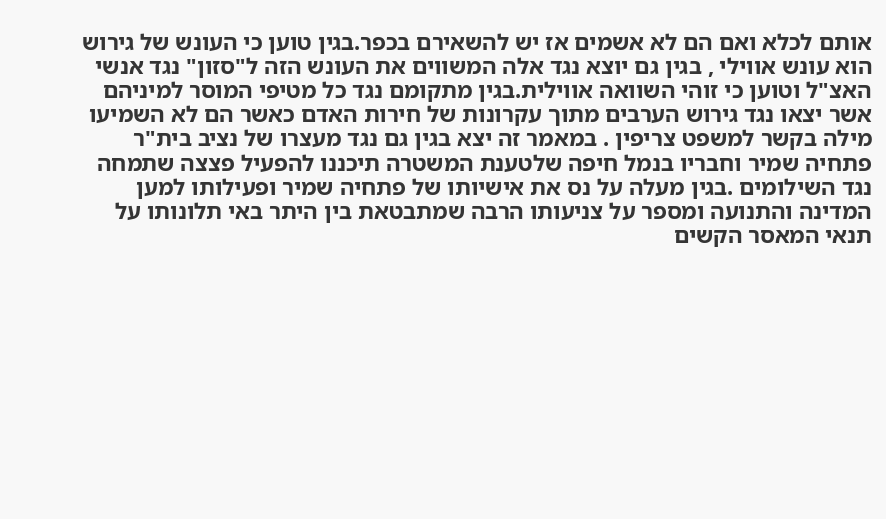אותם לכלא ואם הם לא אשמים אז יש להשאירם בכפר.בגין טוען כי העונש של גירוש הוא עונש אווילי , בגין גם יוצא נגד אלה המשווים את העונש הזה ל"סזון" נגד אנשי האצ"ל וטוען כי זוהי השוואה אווילית.בגין מתקומם נגד כל מטיפי המוסר למיניהם אשר יצאו נגד גירוש הערבים מתוך עקרונות של חירות האדם כאשר הם לא השמיעו מילה בקשר למשפט צריפין . במאמר זה יצא בגין גם נגד מעצרו של נציב בית"ר פתחיה שמיר וחבריו בנמל חיפה שלטענת המשטרה תיכננו להפעיל פצצה שתמחה נגד השילומים .בגין מעלה על נס את אישיותו של פתחיה שמיר ופעילותו למען המדינה והתנועה ומספר על צניעותו הרבה שמתבטאת בין היתר באי תלונותו על תנאי המאסר הקשים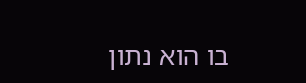בו הוא נתון